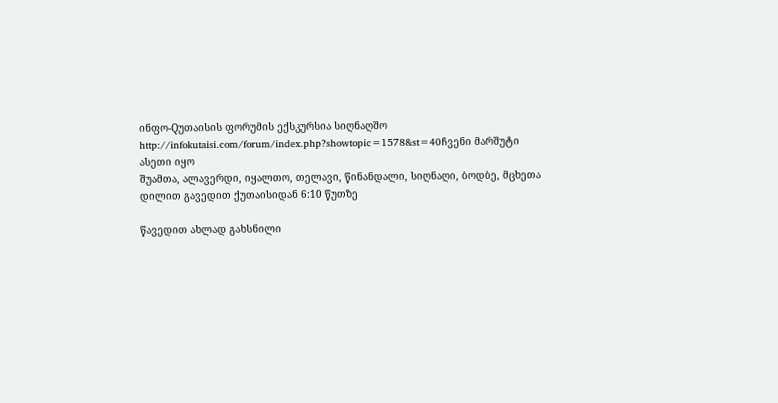ინფო-Qუთაისის ფორუმის ექსკურსია სიღნაღშო
http://infokutaisi.com/forum/index.php?showtopic=1578&st=40ჩვენი მარშუტი ასეთი იყო
შუამთა, ალავერდი, იყალთო, თელავი, წინანდალი, სიღნაღი, ბოდბე, მცხეთა
დილით გავედით ქუთაისიდან 6:10 წუთზე

წავედით ახლად გახსნილი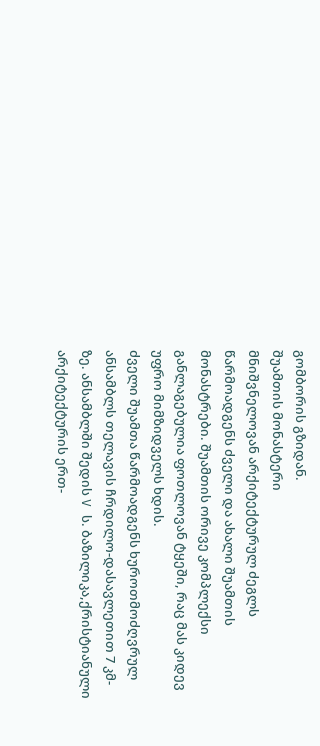გომბორის გზიდან.
შუამთის მონასტერი
მნიშვნელოვან არქიტექტურულ ძეგლს წარმოადგენს ძველი და ახალი შუამთის მონასტრები. შუამთის ორივე კომპლექსი განლაგებულია ფოთლოვან ტყეში, რაც მას კიდევ უფრო მიმზიდველს ხდის.
ძველი შუამთა წარმოადგენს ხუროთმოძღვრულ ანსამბლს თელავის ჩრდილო-დასავლეთით 7 კმ-ზე. ანსამბლში შედის V ს. ბაზილიკა,ქრისტიანული არქიტექტურის ერთ-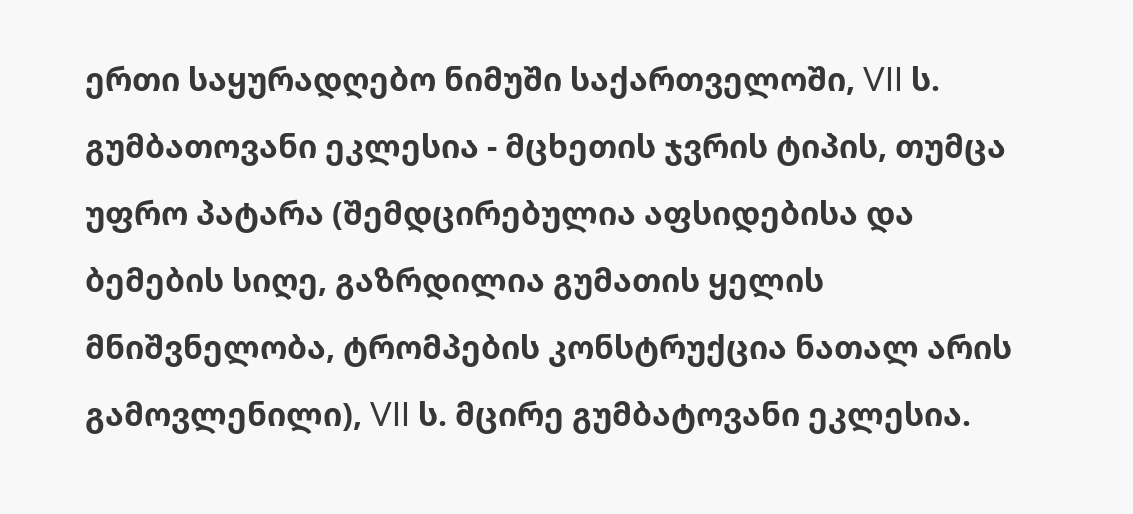ერთი საყურადღებო ნიმუში საქართველოში, VII ს. გუმბათოვანი ეკლესია - მცხეთის ჯვრის ტიპის, თუმცა უფრო პატარა (შემდცირებულია აფსიდებისა და ბემების სიღე, გაზრდილია გუმათის ყელის მნიშვნელობა, ტრომპების კონსტრუქცია ნათალ არის გამოვლენილი), VII ს. მცირე გუმბატოვანი ეკლესია.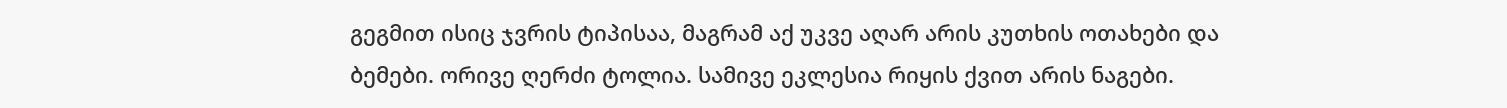გეგმით ისიც ჯვრის ტიპისაა, მაგრამ აქ უკვე აღარ არის კუთხის ოთახები და ბემები. ორივე ღერძი ტოლია. სამივე ეკლესია რიყის ქვით არის ნაგები.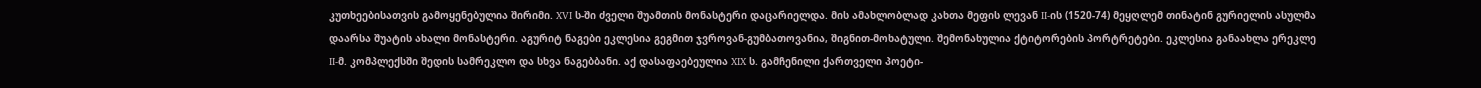კუთხეებისათვის გამოყენებულია შირიმი. XVI ს-ში ძველი შუამთის მონასტერი დაცარიელდა. მის ამახლობლად კახთა მეფის ლევან II-ის (1520-74) მეყღლემ თინატინ გურიელის ასულმა დაარსა შუატის ახალი მონასტერი. აგურიტ ნაგები ეკლესია გეგმით ჯვროვან-გუმბათოვანია, შიგნით-მოხატული. შემონახულია ქტიტორების პორტრეტები. ეკლესია განაახლა ერეკლე II-მ. კომპლექსში შედის სამრეკლო და სხვა ნაგებბანი. აქ დასაფაებეულია XIX ს. გამჩენილი ქართველი პოეტი-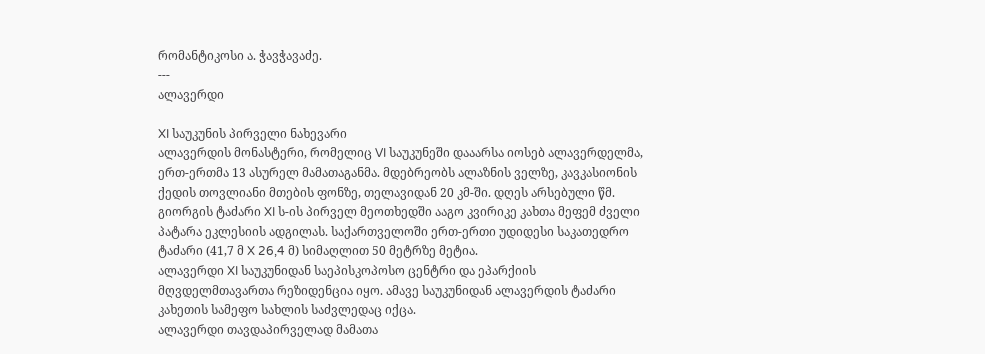რომანტიკოსი ა. ჭავჭავაძე.
---
ალავერდი

XI საუკუნის პირველი ნახევარი
ალავერდის მონასტერი, რომელიც VI საუკუნეში დააარსა იოსებ ალავერდელმა, ერთ-ერთმა 13 ასურელ მამათაგანმა. მდებრეობს ალაზნის ველზე, კავკასიონის ქედის თოვლიანი მთების ფონზე, თელავიდან 20 კმ-ში. დღეს არსებული წმ. გიორგის ტაძარი XI ს-ის პირველ მეოთხედში ააგო კვირიკე კახთა მეფემ ძველი პატარა ეკლესიის ადგილას. საქართველოში ერთ-ერთი უდიდესი საკათედრო ტაძარი (41,7 მ X 26,4 მ) სიმაღლით 50 მეტრზე მეტია.
ალავერდი XI საუკუნიდან საეპისკოპოსო ცენტრი და ეპარქიის მღვდელმთავართა რეზიდენცია იყო. ამავე საუკუნიდან ალავერდის ტაძარი კახეთის სამეფო სახლის საძვლედაც იქცა.
ალავერდი თავდაპირველად მამათა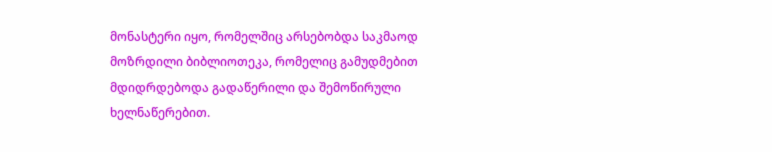მონასტერი იყო, რომელშიც არსებობდა საკმაოდ მოზრდილი ბიბლიოთეკა, რომელიც გამუდმებით მდიდრდებოდა გადაწერილი და შემოწირული ხელნაწერებით.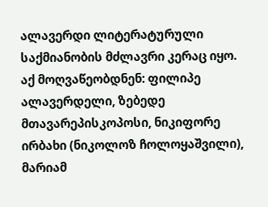ალავერდი ლიტერატურული საქმიანობის მძლავრი კერაც იყო. აქ მოღვაწეობდნენ: ფილიპე ალავერდელი, ზებედე მთავარეპისკოპოსი, ნიკიფორე ირბახი (ნიკოლოზ ჩოლოყაშვილი), მარიამ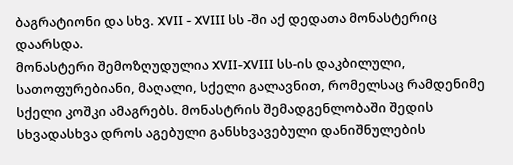ბაგრატიონი და სხვ. XVII - XVIII სს -ში აქ დედათა მონასტერიც დაარსდა.
მონასტერი შემოზღუდულია XVII-XVIII სს-ის დაკბილული, სათოფურებიანი, მაღალი, სქელი გალავნით, რომელსაც რამდენიმე სქელი კოშკი ამაგრებს. მონასტრის შემადგენლობაში შედის სხვადასხვა დროს აგებული განსხვავებული დანიშნულების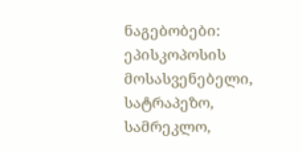ნაგებობები: ეპისკოპოსის მოსასვენებელი, სატრაპეზო, სამრეკლო,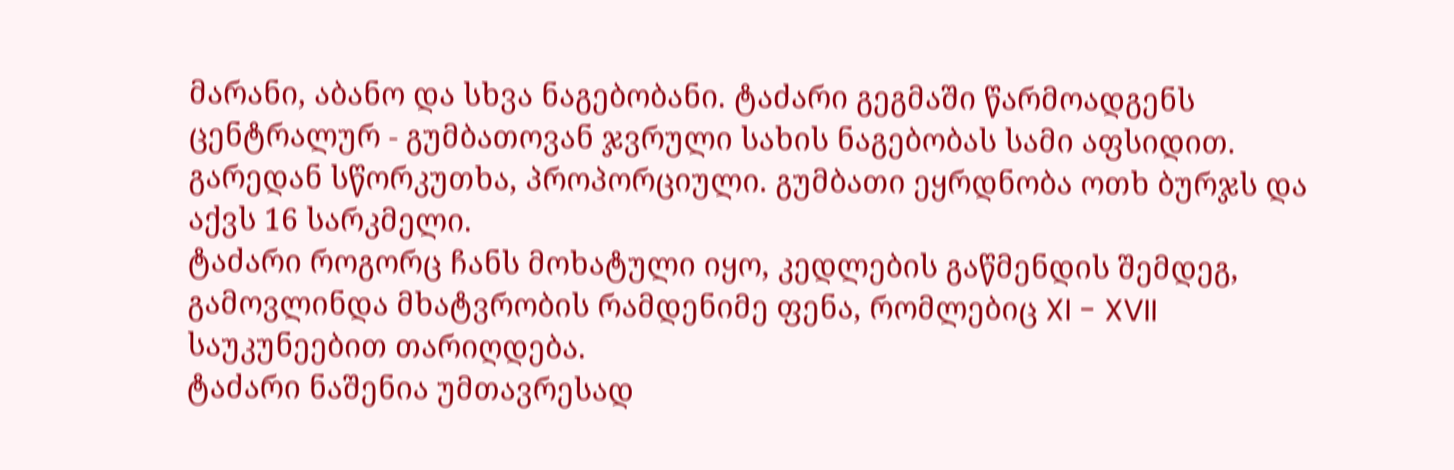მარანი, აბანო და სხვა ნაგებობანი. ტაძარი გეგმაში წარმოადგენს ცენტრალურ - გუმბათოვან ჯვრული სახის ნაგებობას სამი აფსიდით. გარედან სწორკუთხა, პროპორციული. გუმბათი ეყრდნობა ოთხ ბურჯს და აქვს 16 სარკმელი.
ტაძარი როგორც ჩანს მოხატული იყო, კედლების გაწმენდის შემდეგ, გამოვლინდა მხატვრობის რამდენიმე ფენა, რომლებიც XI - XVII საუკუნეებით თარიღდება.
ტაძარი ნაშენია უმთავრესად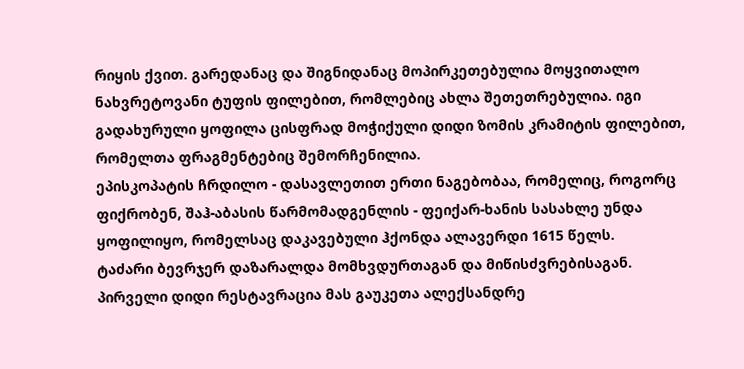რიყის ქვით. გარედანაც და შიგნიდანაც მოპირკეთებულია მოყვითალო ნახვრეტოვანი ტუფის ფილებით, რომლებიც ახლა შეთეთრებულია. იგი გადახურული ყოფილა ცისფრად მოჭიქული დიდი ზომის კრამიტის ფილებით, რომელთა ფრაგმენტებიც შემორჩენილია.
ეპისკოპატის ჩრდილო - დასავლეთით ერთი ნაგებობაა, რომელიც, როგორც ფიქრობენ, შაჰ-აბასის წარმომადგენლის - ფეიქარ-ხანის სასახლე უნდა ყოფილიყო, რომელსაც დაკავებული ჰქონდა ალავერდი 1615 წელს.
ტაძარი ბევრჯერ დაზარალდა მომხვდურთაგან და მიწისძვრებისაგან. პირველი დიდი რესტავრაცია მას გაუკეთა ალექსანდრე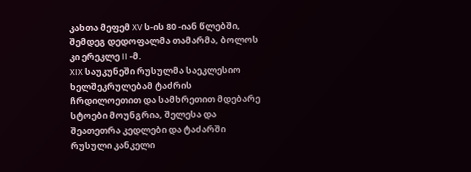კახთა მეფემ XV ს-ის 80 -იან წლებში, შემდეგ დედოფალმა თამარმა, ბოლოს კი ერეკლე II -მ.
XIX საუკუნეში რუსულმა საეკლესიო ხელშეკრულებამ ტაძრის ჩრდილოეთით და სამხრეთით მდებარე სტოები მოუნგრია, შელესა და შეათეთრა კედლები და ტაძარში რუსული კანკელი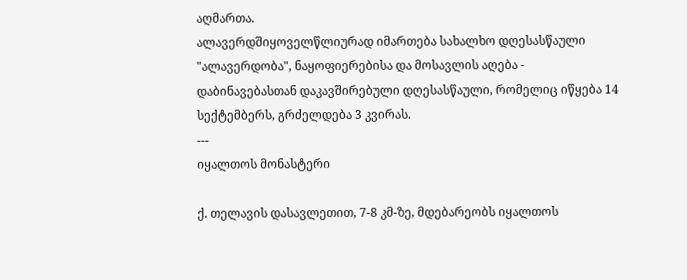აღმართა.
ალავერდშიყოველწლიურად იმართება სახალხო დღესასწაული "ალავერდობა", ნაყოფიერებისა და მოსავლის აღება - დაბინავებასთან დაკავშირებული დღესასწაული, რომელიც იწყება 14 სექტემბერს, გრძელდება 3 კვირას.
---
იყალთოს მონასტერი

ქ. თელავის დასავლეთით, 7-8 კმ-ზე, მდებარეობს იყალთოს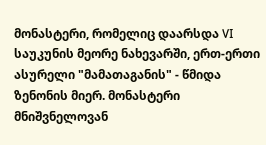მონასტერი, რომელიც დაარსდა VI საუკუნის მეორე ნახევარში, ერთ-ერთი ასურელი "მამათაგანის" - წმიდა ზენონის მიერ. მონასტერი მნიშვნელოვან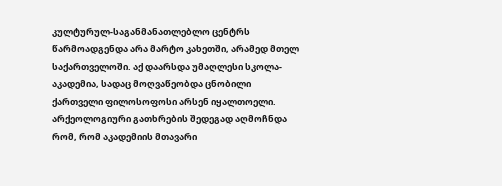კულტურულ-საგანმანათლებლო ცენტრს წარმოადგენდა არა მარტო კახეთში, არამედ მთელ საქართველოში. აქ დაარსდა უმაღლესი სკოლა-აკადემია, სადაც მოღვაწეობდა ცნობილი ქართველი ფილოსოფოსი არსენ იყალთოელი.
არქეოლოგიური გათხრების შედეგად აღმოჩნდა რომ, რომ აკადემიის მთავარი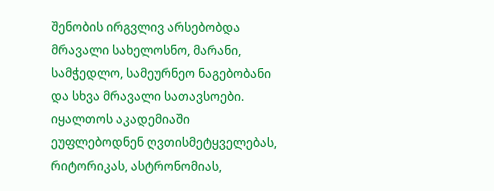შენობის ირგვლივ არსებობდა მრავალი სახელოსნო, მარანი, სამჭედლო, სამეურნეო ნაგებობანი და სხვა მრავალი სათავსოები.
იყალთოს აკადემიაში ეუფლებოდნენ ღვთისმეტყველებას, რიტორიკას, ასტრონომიას,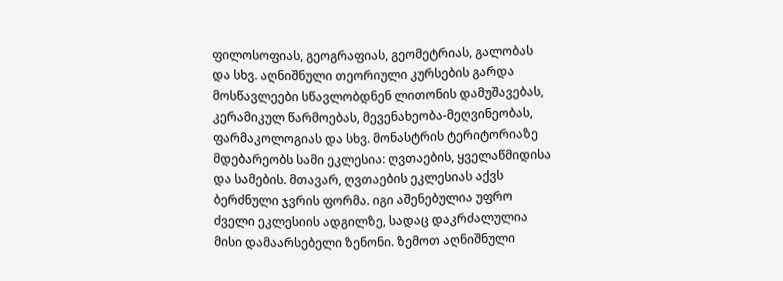ფილოსოფიას, გეოგრაფიას, გეომეტრიას, გალობას და სხვ. აღნიშნული თეორიული კურსების გარდა მოსწავლეები სწავლობდნენ ლითონის დამუშავებას, კერამიკულ წარმოებას, მევენახეობა-მეღვინეობას, ფარმაკოლოგიას და სხვ. მონასტრის ტერიტორიაზე მდებარეობს სამი ეკლესია: ღვთაების, ყველაწმიდისა და სამების. მთავარ, ღვთაების ეკლესიას აქვს ბერძნული ჯვრის ფორმა. იგი აშენებულია უფრო ძველი ეკლესიის ადგილზე, სადაც დაკრძალულია მისი დამაარსებელი ზენონი. ზემოთ აღნიშნული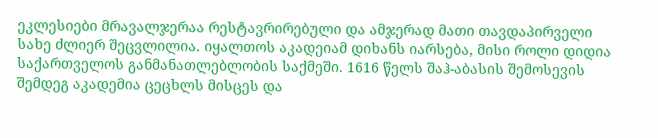ეკლესიები მრავალჯერაა რესტავრირებული და ამჯერად მათი თავდაპირველი სახე ძლიერ შეცვლილია. იყალთოს აკადეიამ დიხანს იარსება, მისი როლი დიდია საქართველოს განმანათლებლობის საქმეში. 1616 წელს შაჰ-აბასის შემოსევის შემდეგ აკადემია ცეცხლს მისცეს და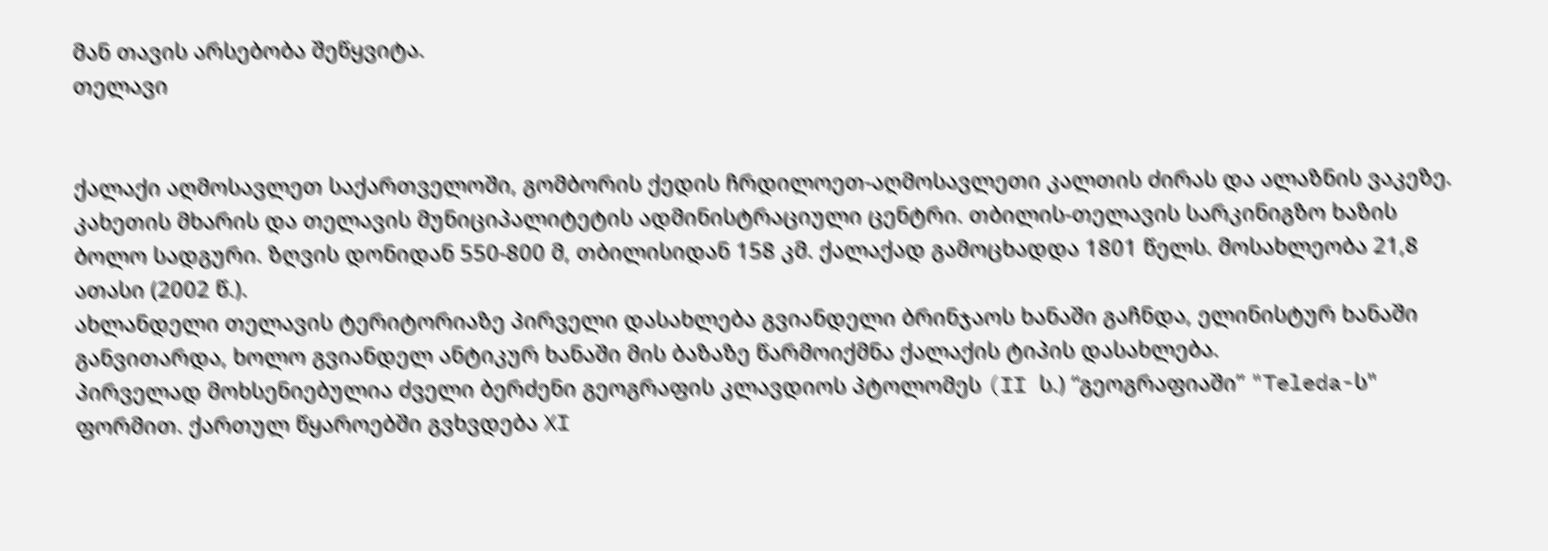მან თავის არსებობა შეწყვიტა.
თელავი


ქალაქი აღმოსავლეთ საქართველოში, გომბორის ქედის ჩრდილოეთ-აღმოსავლეთი კალთის ძირას და ალაზნის ვაკეზე. კახეთის მხარის და თელავის მუნიციპალიტეტის ადმინისტრაციული ცენტრი. თბილის-თელავის სარკინიგზო ხაზის ბოლო სადგური. ზღვის დონიდან 550-800 მ, თბილისიდან 158 კმ. ქალაქად გამოცხადდა 1801 წელს. მოსახლეობა 21,8 ათასი (2002 წ.).
ახლანდელი თელავის ტერიტორიაზე პირველი დასახლება გვიანდელი ბრინჯაოს ხანაში გაჩნდა, ელინისტურ ხანაში განვითარდა, ხოლო გვიანდელ ანტიკურ ხანაში მის ბაზაზე წარმოიქმნა ქალაქის ტიპის დასახლება.
პირველად მოხსენიებულია ძველი ბერძენი გეოგრაფის კლავდიოს პტოლომეს (II ს.) “გეოგრაფიაში” "Teleda-ს" ფორმით. ქართულ წყაროებში გვხვდება XI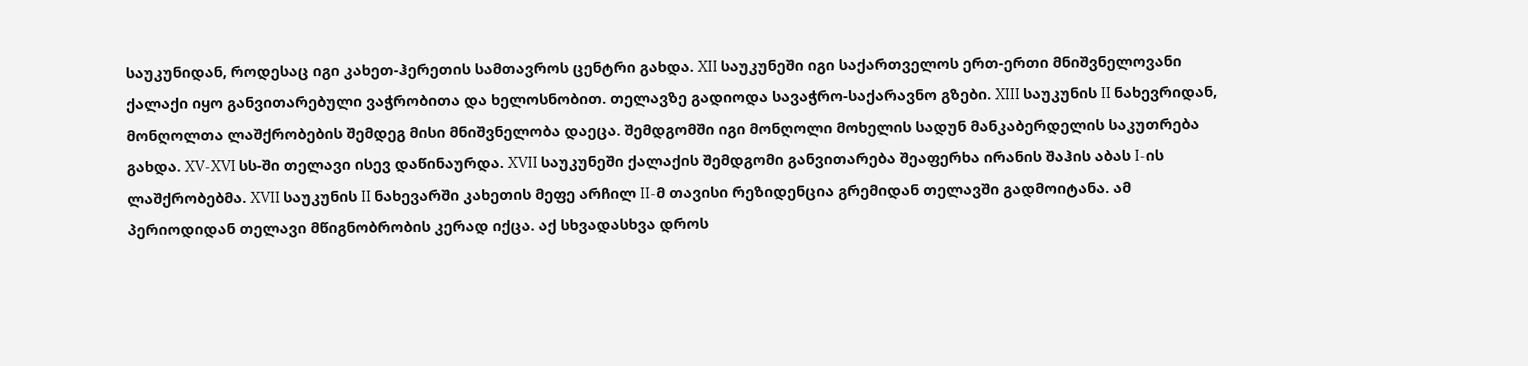საუკუნიდან, როდესაც იგი კახეთ-ჰერეთის სამთავროს ცენტრი გახდა. XII საუკუნეში იგი საქართველოს ერთ-ერთი მნიშვნელოვანი ქალაქი იყო განვითარებული ვაჭრობითა და ხელოსნობით. თელავზე გადიოდა სავაჭრო-საქარავნო გზები. XIII საუკუნის II ნახევრიდან, მონღოლთა ლაშქრობების შემდეგ მისი მნიშვნელობა დაეცა. შემდგომში იგი მონღოლი მოხელის სადუნ მანკაბერდელის საკუთრება გახდა. XV-XVI სს-ში თელავი ისევ დაწინაურდა. XVII საუკუნეში ქალაქის შემდგომი განვითარება შეაფერხა ირანის შაჰის აბას I-ის ლაშქრობებმა. XVII საუკუნის II ნახევარში კახეთის მეფე არჩილ II-მ თავისი რეზიდენცია გრემიდან თელავში გადმოიტანა. ამ პერიოდიდან თელავი მწიგნობრობის კერად იქცა. აქ სხვადასხვა დროს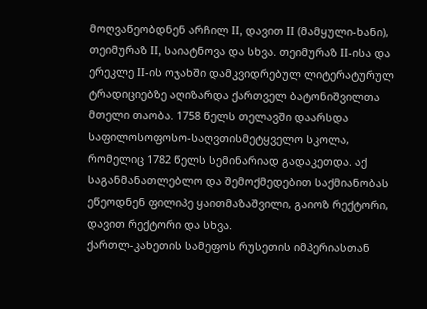მოღვაწეობდნენ არჩილ II, დავით II (მამყული-ხანი), თეიმურაზ II, საიატნოვა და სხვა. თეიმურაზ II-ისა და ერეკლე II-ის ოჯახში დამკვიდრებულ ლიტერატურულ ტრადიციებზე აღიზარდა ქართველ ბატონიშვილთა მთელი თაობა. 1758 წელს თელავში დაარსდა საფილოსოფოსო-საღვთისმეტყველო სკოლა, რომელიც 1782 წელს სემინარიად გადაკეთდა. აქ საგანმანათლებლო და შემოქმედებით საქმიანობას ეწეოდნენ ფილიპე ყაითმაზაშვილი, გაიოზ რექტორი, დავით რექტორი და სხვა.
ქართლ-კახეთის სამეფოს რუსეთის იმპერიასთან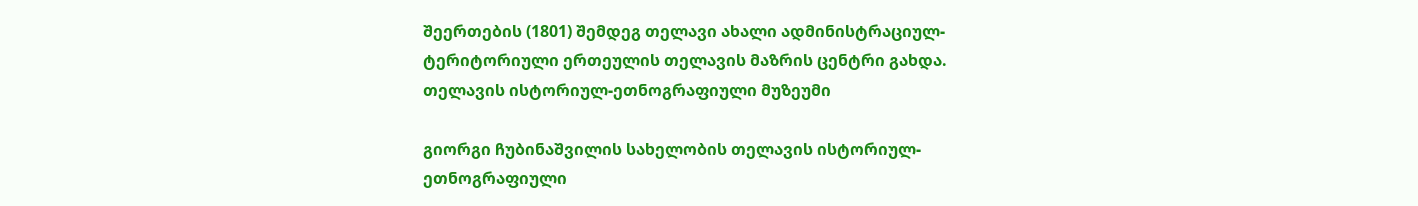შეერთების (1801) შემდეგ თელავი ახალი ადმინისტრაციულ-ტერიტორიული ერთეულის თელავის მაზრის ცენტრი გახდა.
თელავის ისტორიულ-ეთნოგრაფიული მუზეუმი

გიორგი ჩუბინაშვილის სახელობის თელავის ისტორიულ-ეთნოგრაფიული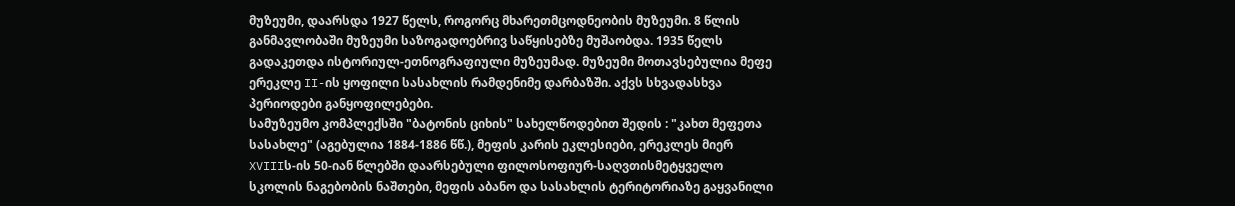მუზეუმი, დაარსდა 1927 წელს, როგორც მხარეთმცოდნეობის მუზეუმი. 8 წლის განმავლობაში მუზეუმი საზოგადოებრივ საწყისებზე მუშაობდა. 1935 წელს გადაკეთდა ისტორიულ-ეთნოგრაფიული მუზეუმად. მუზეუმი მოთავსებულია მეფე ერეკლე II-ის ყოფილი სასახლის რამდენიმე დარბაზში. აქვს სხვადასხვა პერიოდები განყოფილებები.
სამუზეუმო კომპლექსში "ბატონის ციხის" სახელწოდებით შედის : "კახთ მეფეთა სასახლე" (აგებულია 1884-1886 წწ.), მეფის კარის ეკლესიები, ერეკლეს მიერ XVIIIს-ის 50-იან წლებში დაარსებული ფილოსოფიურ-საღვთისმეტყველო სკოლის ნაგებობის ნაშთები, მეფის აბანო და სასახლის ტერიტორიაზე გაყვანილი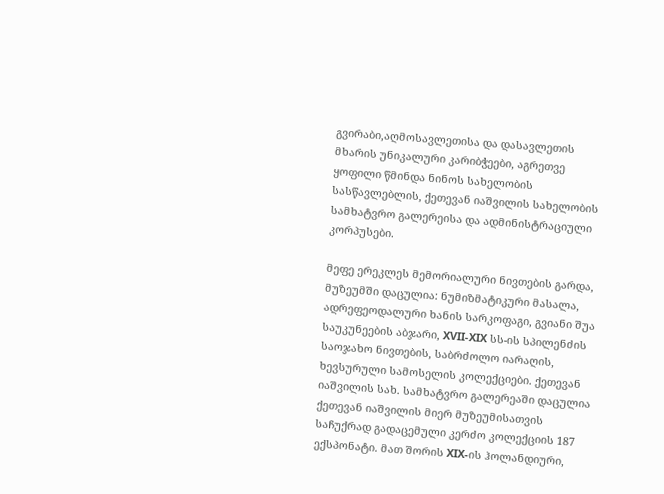გვირაბი,აღმოსავლეთისა და დასავლეთის მხარის უნიკალური კარიბჭეები, აგრეთვე ყოფილი წმინდა ნინოს სახელობის სასწავლებლის, ქეთევან იაშვილის სახელობის სამხატვრო გალერეისა და ადმინისტრაციული კორპუსები.

მეფე ერეკლეს მემორიალური ნივთების გარდა, მუზეუმში დაცულია: ნუმიზმატიკური მასალა, ადრეფეოდალური ხანის სარკოფაგი, გვიანი შუა საუკუნეების აბჯარი, XVII-XIX სს-ის სპილენძის საოჯახო ნივთების, საბრძოლო იარაღის, ხევსურული სამოსელის კოლექციები. ქეთევან იაშვილის სახ. სამხატვრო გალერეაში დაცულია ქეთევან იაშვილის მიერ მუზეუმისათვის საჩუქრად გადაცემული კერძო კოლექციის 187 ექსპონატი. მათ შორის XIX-ის ჰოლანდიური,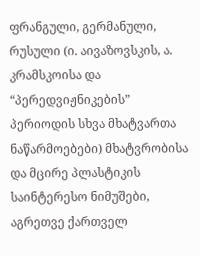ფრანგული, გერმანული, რუსული (ი. აივაზოვსკის, ა. კრამსკოისა და “პერედვიჟნიკების” პერიოდის სხვა მხატვართა ნაწარმოებები) მხატვრობისა და მცირე პლასტიკის საინტერესო ნიმუშები, აგრეთვე ქართველ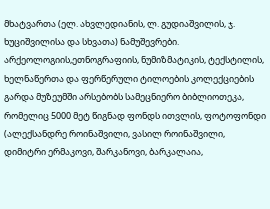მხატვართა (ელ. ახვლედიანის, ლ. გუდიაშვილის, ჯ. ხუციშვილისა და სხვათა) ნამუშევრები.
არქეოლოგიის,ეთნოგრაფიის, ნუმიზმატიკის, ტექსტილის, ხელნაწერთა და ფერწერული ტილოების კოლექციების გარდა მუზეუმში არსებობს სამეცნიერო ბიბლიოთეკა, რომელიც 5000 მეტ წიგნად ფონდს ითვლის, ფოტოფონდი (ალექსანდრე როინაშვილი, ვასილ როინაშვილი, დიმიტრი ერმაკოვი, შარკანოვი, ბარკალაია,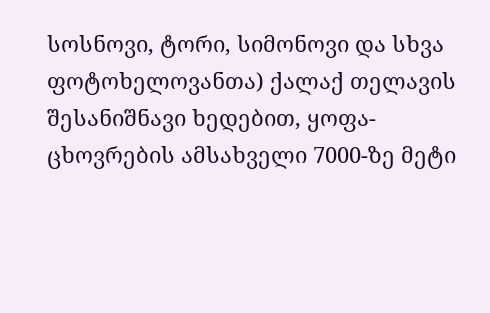სოსნოვი, ტორი, სიმონოვი და სხვა ფოტოხელოვანთა) ქალაქ თელავის შესანიშნავი ხედებით, ყოფა-ცხოვრების ამსახველი 7000-ზე მეტი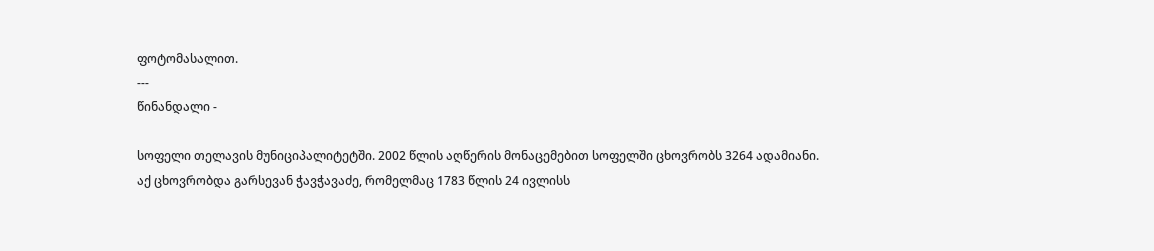ფოტომასალით.
---
წინანდალი -

სოფელი თელავის მუნიციპალიტეტში. 2002 წლის აღწერის მონაცემებით სოფელში ცხოვრობს 3264 ადამიანი.
აქ ცხოვრობდა გარსევან ჭავჭავაძე, რომელმაც 1783 წლის 24 ივლისს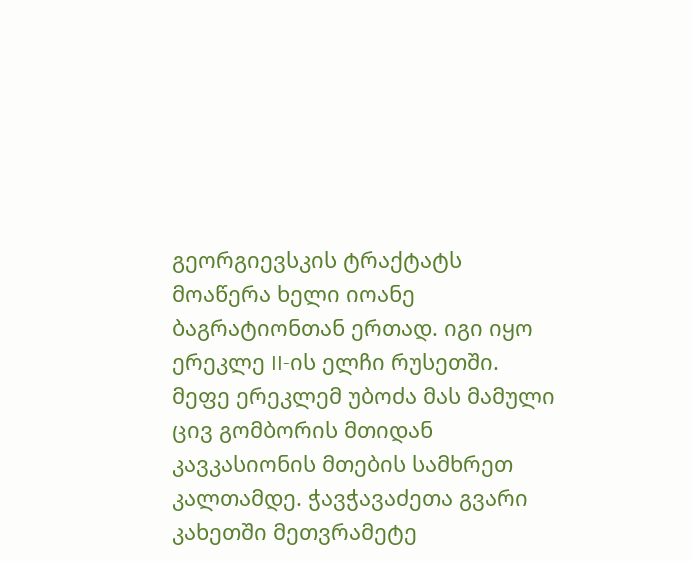გეორგიევსკის ტრაქტატს მოაწერა ხელი იოანე ბაგრატიონთან ერთად. იგი იყო ერეკლე II-ის ელჩი რუსეთში. მეფე ერეკლემ უბოძა მას მამული ცივ გომბორის მთიდან კავკასიონის მთების სამხრეთ კალთამდე. ჭავჭავაძეთა გვარი კახეთში მეთვრამეტე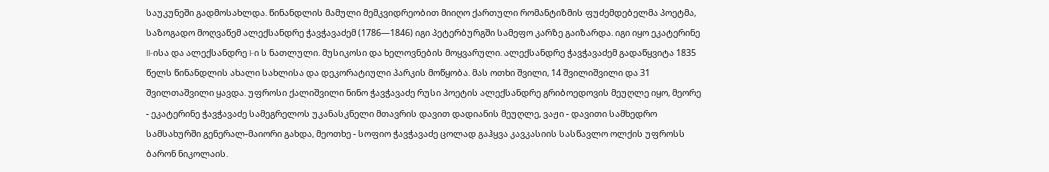საუკუნეში გადმოსახლდა. წინანდლის მამული მემკვიდრეობით მიიღო ქართული რომანტიზმის ფუძემდებელმა პოეტმა, საზოგადო მოღვაწემ ალექსანდრე ჭავჭავაძემ (1786—1846) იგი პეტერბურგში სამეფო კარზე გაიზარდა. იგი იყო ეკატერინე II-ისა და ალექსანდრე I-ი ს ნათლული. მუსიკოსი და ხელოვნების მოყვარული. ალექსანდრე ჭავჭავაძემ გადაწყვიტა 1835 წელს წინანდლის ახალი სახლისა და დეკორატიული პარკის მოწყობა. მას ოთხი შვილი, 14 შვილიშვილი და 31 შვილთაშვილი ყავდა. უფროსი ქალიშვილი ნინო ჭავჭავაძე რუსი პოეტის ალექსანდრე გრიბოედოვის მეუღლე იყო, მეორე - ეკატერინე ჭავჭავაძე სამეგრელოს უკანასკნელი მთავრის დავით დადიანის მეუღლე, ვაჟი - დავითი სამხედრო სამსახურში გენერალ-მაიორი გახდა, მეოთხე - სოფიო ჭავჭავაძე ცოლად გაჰყვა კავკასიის სასწავლო ოლქის უფროსს ბარონ ნიკოლაის.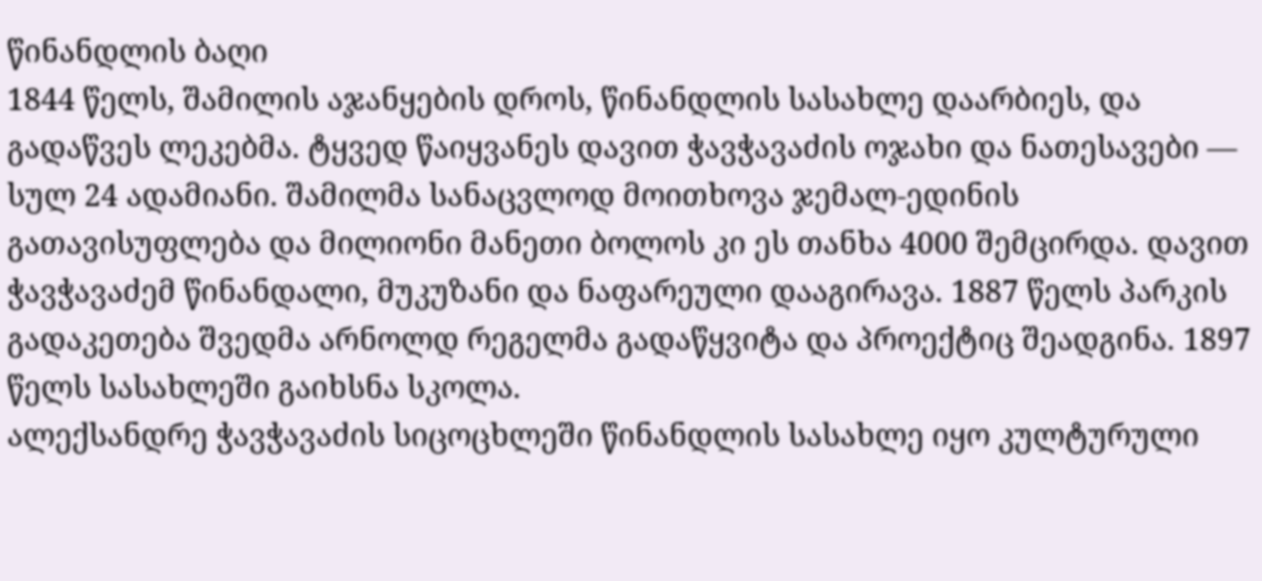წინანდლის ბაღი
1844 წელს, შამილის აჯანყების დროს, წინანდლის სასახლე დაარბიეს, და გადაწვეს ლეკებმა. ტყვედ წაიყვანეს დავით ჭავჭავაძის ოჯახი და ნათესავები — სულ 24 ადამიანი. შამილმა სანაცვლოდ მოითხოვა ჯემალ-ედინის გათავისუფლება და მილიონი მანეთი ბოლოს კი ეს თანხა 4000 შემცირდა. დავით ჭავჭავაძემ წინანდალი, მუკუზანი და ნაფარეული დააგირავა. 1887 წელს პარკის გადაკეთება შვედმა არნოლდ რეგელმა გადაწყვიტა და პროექტიც შეადგინა. 1897 წელს სასახლეში გაიხსნა სკოლა.
ალექსანდრე ჭავჭავაძის სიცოცხლეში წინანდლის სასახლე იყო კულტურული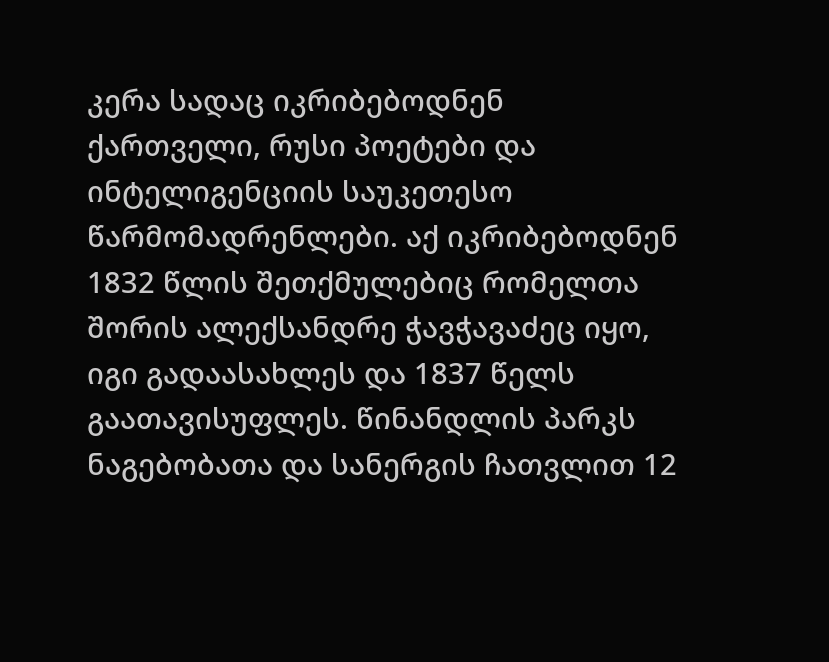კერა სადაც იკრიბებოდნენ ქართველი, რუსი პოეტები და ინტელიგენციის საუკეთესო წარმომადრენლები. აქ იკრიბებოდნენ 1832 წლის შეთქმულებიც რომელთა შორის ალექსანდრე ჭავჭავაძეც იყო, იგი გადაასახლეს და 1837 წელს გაათავისუფლეს. წინანდლის პარკს ნაგებობათა და სანერგის ჩათვლით 12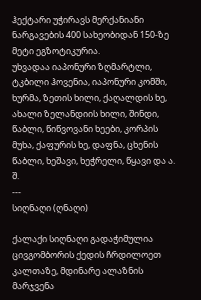ჰექტარი უჭირავს მერქანიანი ნარგავების 400 სახეობიდან 150-ზე მეტი ეგზოტიკურია.
უხვადაა იაპონური ზღმარტლი, ტკბილი ჰოვენია, იაპონური კომში, ხურმა, ზეთის ხილი, ქაღალდის ხე, ახალი ზელანდიის ხილი, შინდი, წაბლი, წიწვოვანი ხეები, კორპის მუხა, ქაფურის ხე, დაფნა, ცხენის წაბლი, ხეშავი, ხეჭრელი, წყავი და ა. შ.
---
სიღნაღი (ღნაღი)

ქალაქი სიღნაღი გადაჭიმულია ცივგომბორის ქედის ჩრდილოეთ კალთაზე, მდინარე ალაზნის მარჯვენა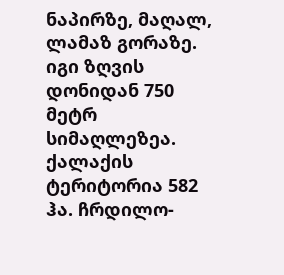ნაპირზე, მაღალ, ლამაზ გორაზე. იგი ზღვის დონიდან 750 მეტრ სიმაღლეზეა. ქალაქის ტერიტორია 582 ჰა. ჩრდილო-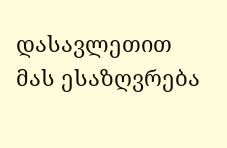დასავლეთით მას ესაზღვრება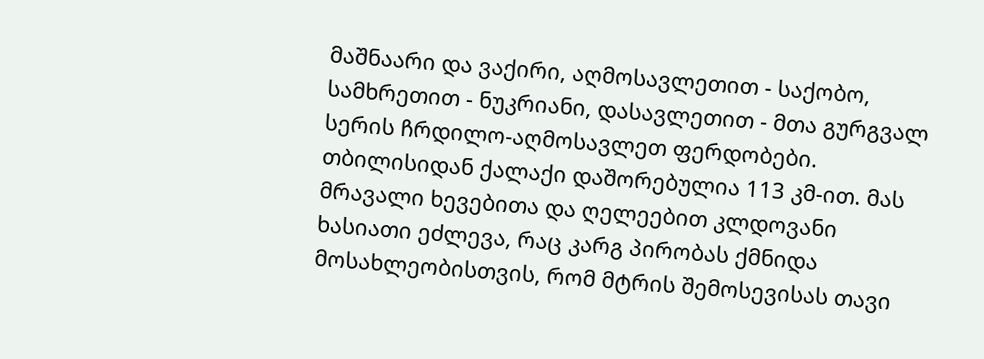მაშნაარი და ვაქირი, აღმოსავლეთით - საქობო, სამხრეთით - ნუკრიანი, დასავლეთით - მთა გურგვალ სერის ჩრდილო-აღმოსავლეთ ფერდობები. თბილისიდან ქალაქი დაშორებულია 113 კმ-ით. მას მრავალი ხევებითა და ღელეებით კლდოვანი ხასიათი ეძლევა, რაც კარგ პირობას ქმნიდა მოსახლეობისთვის, რომ მტრის შემოსევისას თავი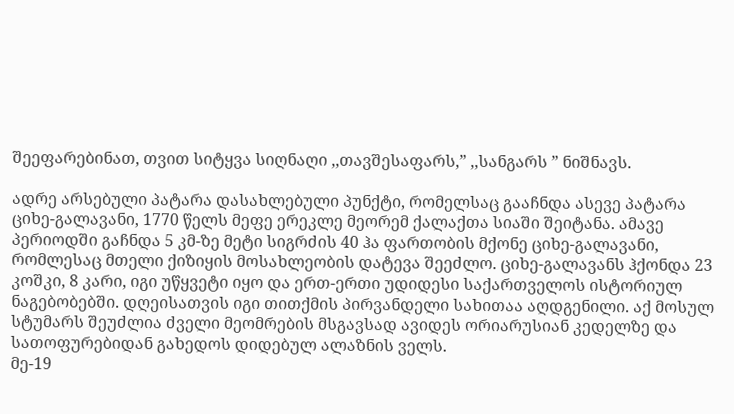შეეფარებინათ, თვით სიტყვა სიღნაღი ,,თავშესაფარს,” ,,სანგარს ” ნიშნავს.

ადრე არსებული პატარა დასახლებული პუნქტი, რომელსაც გააჩნდა ასევე პატარა ციხე-გალავანი, 1770 წელს მეფე ერეკლე მეორემ ქალაქთა სიაში შეიტანა. ამავე პერიოდში გაჩნდა 5 კმ-ზე მეტი სიგრძის 40 ჰა ფართობის მქონე ციხე-გალავანი, რომლესაც მთელი ქიზიყის მოსახლეობის დატევა შეეძლო. ციხე-გალავანს ჰქონდა 23 კოშკი, 8 კარი, იგი უწყვეტი იყო და ერთ-ერთი უდიდესი საქართველოს ისტორიულ ნაგებობებში. დღეისათვის იგი თითქმის პირვანდელი სახითაა აღდგენილი. აქ მოსულ სტუმარს შეუძლია ძველი მეომრების მსგავსად ავიდეს ორიარუსიან კედელზე და სათოფურებიდან გახედოს დიდებულ ალაზნის ველს.
მე-19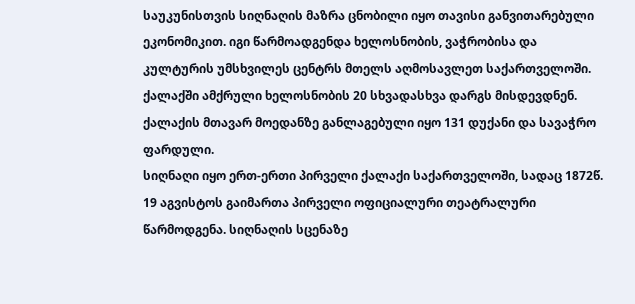საუკუნისთვის სიღნაღის მაზრა ცნობილი იყო თავისი განვითარებული ეკონომიკით. იგი წარმოადგენდა ხელოსნობის, ვაჭრობისა და კულტურის უმსხვილეს ცენტრს მთელს აღმოსავლეთ საქართველოში. ქალაქში ამქრული ხელოსნობის 20 სხვადასხვა დარგს მისდევდნენ. ქალაქის მთავარ მოედანზე განლაგებული იყო 131 დუქანი და სავაჭრო ფარდული.
სიღნაღი იყო ერთ-ერთი პირველი ქალაქი საქართველოში, სადაც 1872წ. 19 აგვისტოს გაიმართა პირველი ოფიციალური თეატრალური წარმოდგენა. სიღნაღის სცენაზე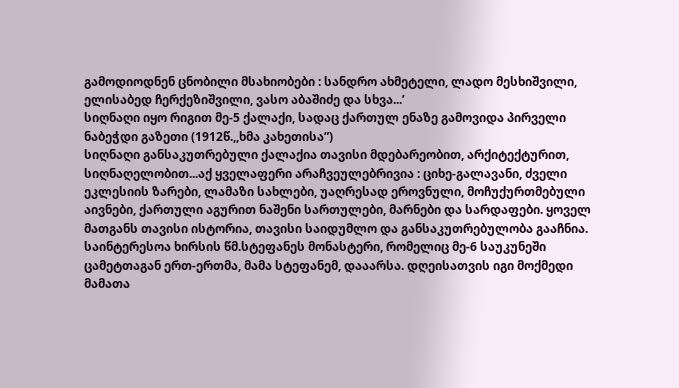გამოდიოდნენ ცნობილი მსახიობები : სანდრო ახმეტელი, ლადო მესხიშვილი, ელისაბედ ჩერქეზიშვილი, ვასო აბაშიძე და სხვა...’
სიღნაღი იყო რიგით მე-5 ქალაქი, სადაც ქართულ ენაზე გამოვიდა პირველი ნაბეჭდი გაზეთი (1912წ.,,ხმა კახეთისა”)
სიღნაღი განსაკუთრებული ქალაქია თავისი მდებარეობით, არქიტექტურით, სიღნაღელობით...აქ ყველაფერი არაჩვეულებრივია : ციხე-გალავანი, ძველი ეკლესიის ზარები, ლამაზი სახლები, უაღრესად ეროვნული, მოჩუქურთმებული აივნები, ქართული აგურით ნაშენი სართულები, მარნები და სარდაფები. ყოველ მათგანს თავისი ისტორია, თავისი საიდუმლო და განსაკუთრებულობა გააჩნია.
საინტერესოა ხირსის წმ.სტეფანეს მონასტერი, რომელიც მე-6 საუკუნეში ცამეტთაგან ერთ-ერთმა, მამა სტეფანემ, დააარსა. დღეისათვის იგი მოქმედი მამათა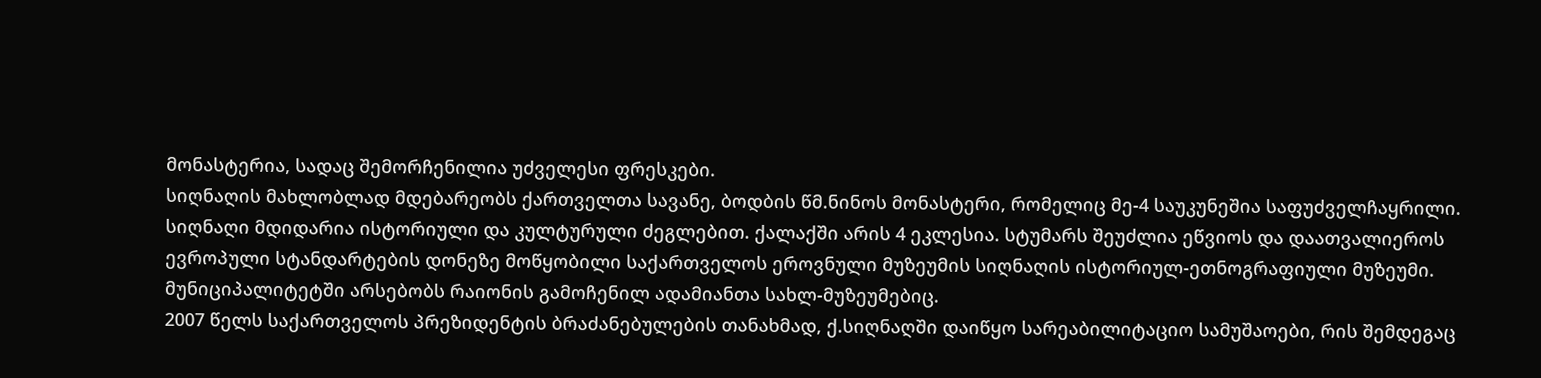მონასტერია, სადაც შემორჩენილია უძველესი ფრესკები.
სიღნაღის მახლობლად მდებარეობს ქართველთა სავანე, ბოდბის წმ.ნინოს მონასტერი, რომელიც მე-4 საუკუნეშია საფუძველჩაყრილი.
სიღნაღი მდიდარია ისტორიული და კულტურული ძეგლებით. ქალაქში არის 4 ეკლესია. სტუმარს შეუძლია ეწვიოს და დაათვალიეროს ევროპული სტანდარტების დონეზე მოწყობილი საქართველოს ეროვნული მუზეუმის სიღნაღის ისტორიულ-ეთნოგრაფიული მუზეუმი. მუნიციპალიტეტში არსებობს რაიონის გამოჩენილ ადამიანთა სახლ-მუზეუმებიც.
2007 წელს საქართველოს პრეზიდენტის ბრაძანებულების თანახმად, ქ.სიღნაღში დაიწყო სარეაბილიტაციო სამუშაოები, რის შემდეგაც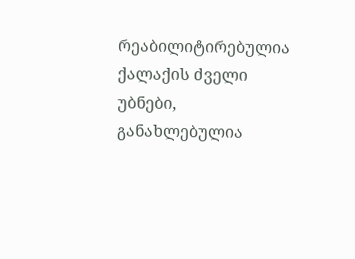რეაბილიტირებულია ქალაქის ძველი უბნები, განახლებულია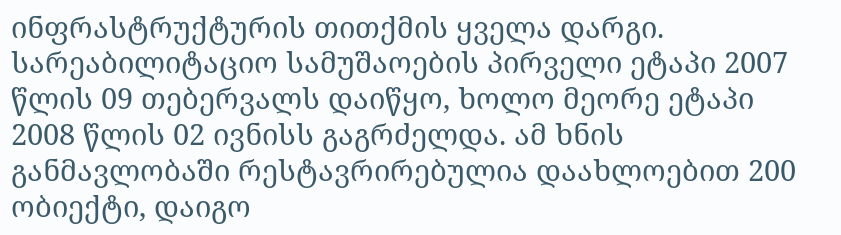ინფრასტრუქტურის თითქმის ყველა დარგი. სარეაბილიტაციო სამუშაოების პირველი ეტაპი 2007 წლის 09 თებერვალს დაიწყო, ხოლო მეორე ეტაპი 2008 წლის 02 ივნისს გაგრძელდა. ამ ხნის განმავლობაში რესტავრირებულია დაახლოებით 200 ობიექტი, დაიგო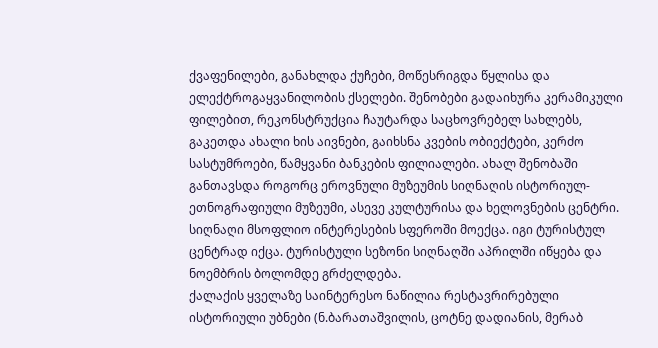ქვაფენილები, განახლდა ქუჩები, მოწესრიგდა წყლისა და ელექტროგაყვანილობის ქსელები. შენობები გადაიხურა კერამიკული ფილებით, რეკონსტრუქცია ჩაუტარდა საცხოვრებელ სახლებს, გაკეთდა ახალი ხის აივნები, გაიხსნა კვების ობიექტები, კერძო სასტუმროები, წამყვანი ბანკების ფილიალები. ახალ შენობაში განთავსდა როგორც ეროვნული მუზეუმის სიღნაღის ისტორიულ-ეთნოგრაფიული მუზეუმი, ასევე კულტურისა და ხელოვნების ცენტრი.
სიღნაღი მსოფლიო ინტერესების სფეროში მოექცა. იგი ტურისტულ ცენტრად იქცა. ტურისტული სეზონი სიღნაღში აპრილში იწყება და ნოემბრის ბოლომდე გრძელდება.
ქალაქის ყველაზე საინტერესო ნაწილია რესტავრირებული ისტორიული უბნები (ნ.ბარათაშვილის, ცოტნე დადიანის, მერაბ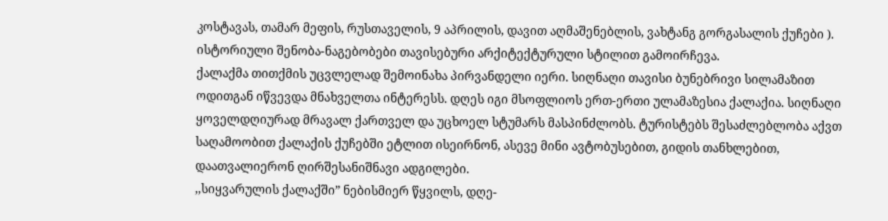კოსტავას, თამარ მეფის, რუსთაველის, 9 აპრილის, დავით აღმაშენებლის, ვახტანგ გორგასალის ქუჩები ). ისტორიული შენობა-ნაგებობები თავისებური არქიტექტურული სტილით გამოირჩევა.
ქალაქმა თითქმის უცვლელად შემოინახა პირვანდელი იერი. სიღნაღი თავისი ბუნებრივი სილამაზით ოდითგან იწვევდა მნახველთა ინტერესს. დღეს იგი მსოფლიოს ერთ-ერთი ულამაზესია ქალაქია. სიღნაღი ყოველდღიურად მრავალ ქართველ და უცხოელ სტუმარს მასპინძლობს. ტურისტებს შესაძლებლობა აქვთ საღამოობით ქალაქის ქუჩებში ეტლით ისეირნონ, ასევე მინი ავტობუსებით, გიდის თანხლებით, დაათვალიერონ ღირშესანიშნავი ადგილები.
,,სიყვარულის ქალაქში” ნებისმიერ წყვილს, დღე-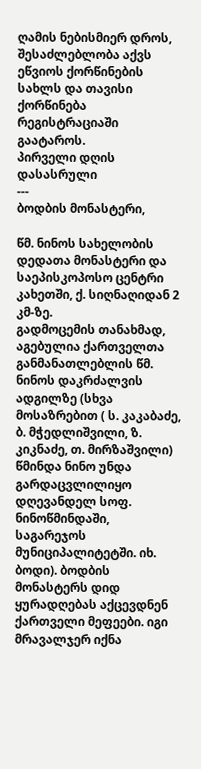ღამის ნებისმიერ დროს, შესაძლებლობა აქვს ეწვიოს ქორწინების სახლს და თავისი ქორწინება რეგისტრაციაში გაატაროს.
პირველი დღის დასასრული
---
ბოდბის მონასტერი,

წმ. ნინოს სახელობის დედათა მონასტერი და საეპისკოპოსო ცენტრი კახეთში, ქ. სიღნაღიდან 2 კმ-ზე.
გადმოცემის თანახმად, აგებულია ქართველთა განმანათლებლის წმ. ნინოს დაკრძალვის ადგილზე (სხვა მოსაზრებით ( ს. კაკაბაძე, ბ. მჭედლიშვილი, ზ. კიკნაძე, თ. მირზაშვილი) წმინდა ნინო უნდა გარდაცვლილიყო დღევანდელ სოფ. ნინოწმინდაში, საგარეჯოს მუნიციპალიტეტში. იხ. ბოდი). ბოდბის მონასტერს დიდ ყურადღებას აქცევდნენ ქართველი მეფეები. იგი მრავალჯერ იქნა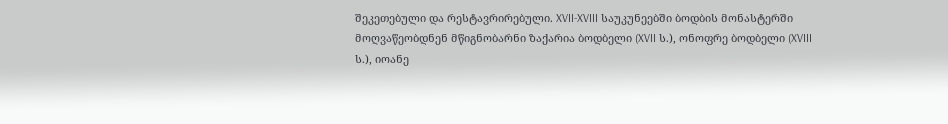შეკეთებული და რესტავრირებული. XVII-XVIII საუკუნეებში ბოდბის მონასტერში მოღვაწეობდნენ მწიგნობარნი ზაქარია ბოდბელი (XVII ს.), ონოფრე ბოდბელი (XVIII ს.), იოანე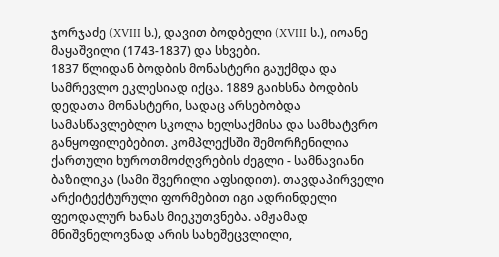ჯორჯაძე (XVIII ს.), დავით ბოდბელი (XVIII ს.), იოანე მაყაშვილი (1743-1837) და სხვები.
1837 წლიდან ბოდბის მონასტერი გაუქმდა და სამრევლო ეკლესიად იქცა. 1889 გაიხსნა ბოდბის დედათა მონასტერი, სადაც არსებობდა სამასწავლებლო სკოლა ხელსაქმისა და სამხატვრო განყოფილებებით. კომპლექსში შემორჩენილია ქართული ხუროთმოძღვრების ძეგლი - სამნავიანი ბაზილიკა (სამი შვერილი აფსიდით). თავდაპირველი არქიტექტურული ფორმებით იგი ადრინდელი ფეოდალურ ხანას მიეკუთვნება. ამჟამად მნიშვნელოვნად არის სახეშეცვლილი,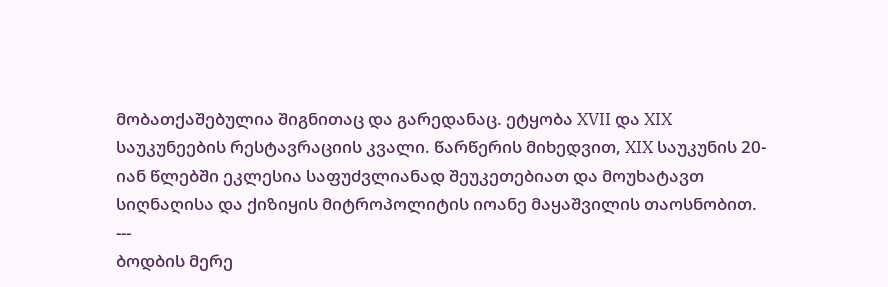მობათქაშებულია შიგნითაც და გარედანაც. ეტყობა XVII და XIX საუკუნეების რესტავრაციის კვალი. წარწერის მიხედვით, XIX საუკუნის 20-იან წლებში ეკლესია საფუძვლიანად შეუკეთებიათ და მოუხატავთ სიღნაღისა და ქიზიყის მიტროპოლიტის იოანე მაყაშვილის თაოსნობით.
---
ბოდბის მერე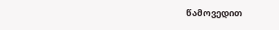წამოვედით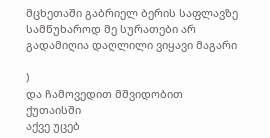მცხეთაში გაბრიელ ბერის საფლავზე სამწუხაროდ მე სურათები არ გადამიღია დაღლილი ვიყავი მაგარი

)
და ჩამოვედით მშვიდობით ქუთაისში
აქვე უცებ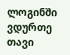ლოგინში ვდურთე თავი